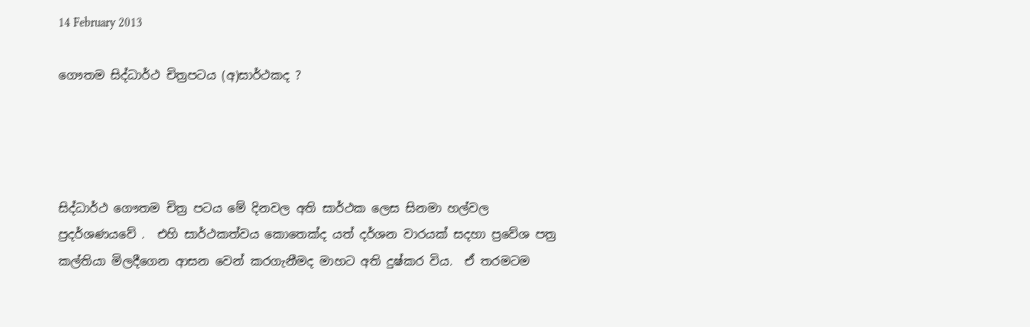14 February 2013

ගෞතම සිද්ධාර්ථ චිත්‍රපටය (අ)සාර්ථකද ?




සිද්ධාර්ථ ගෞතම චිත්‍ර පටය මේ දිනවල අති සාර්ථක ලෙස සිනමා හල්වල ප්‍රදර්ශණයවේ .  එහි සාර්ථකත්වය කොතෙක්ද යත් දර්ශන වාරයක් සදහා ප්‍රවේශ පත්‍ර  කල්තියා මිලදීගෙන ආසන වෙන් කරගැනීමද මාහට අති දුෂ්කර විය.  ඒ තරමටම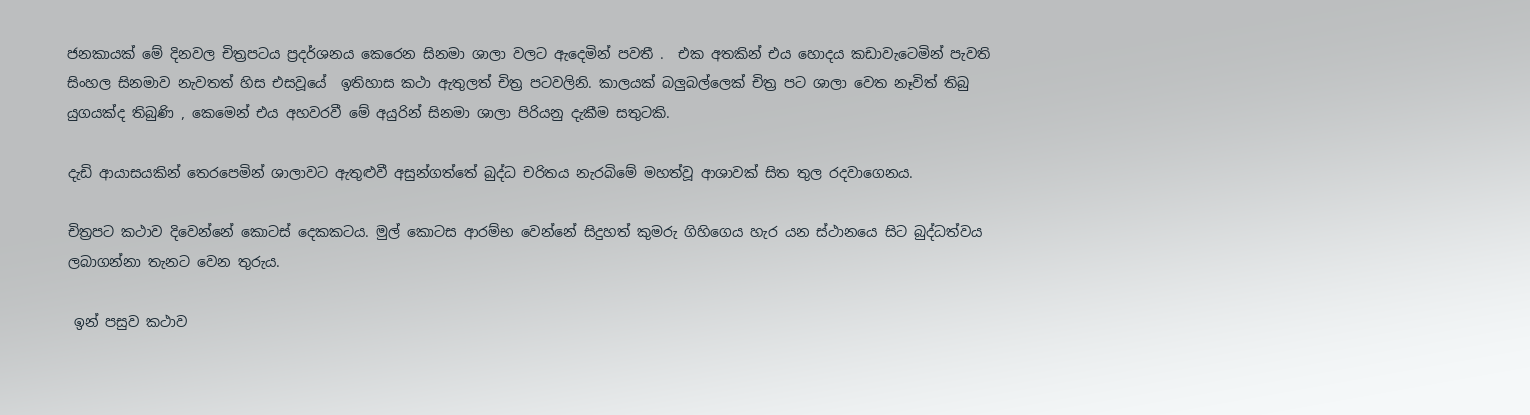ජනකායක් මේ දිනවල චිත්‍රපටය ප්‍රදර්ශනය කෙරෙන සිනමා ශාලා වලට ඇදෙමින් පවතී .  එක අතකින් එය හොදය කඩාවැටෙමින් පැවති සිංහල සිනමාව නැවතත් හිස එසවූයේ  ඉතිහාස කථා ඇතුලත් චිත්‍ර පටවලිනි. කාලයක් බලුබල්ලෙක් චිත්‍ර පට ශාලා වෙත නෑවිත් තිබු යුගයක්ද තිබුණි , කෙමෙන් එය අහවරවී මේ අයුරින් සිනමා ශාලා පිරියනු දැකීම සතුටකි.

දැඩි ආයාසයකින් තෙරපෙමින් ශාලාවට ඇතුළුවී අසුන්ගත්තේ බුද්ධ චරිතය නැරබිමේ මහත්වූ ආශාවක් සිත තුල රදවාගෙනය.

චිත්‍රපට කථාව දිවෙන්නේ කොටස් දෙකකටය. මුල් කොටස ආරම්භ වෙන්නේ සිදුහත් කුමරු ගිහිගෙය හැර යන ස්ථානයෙ සිට බුද්ධත්වය ලබාගන්නා තැනට වෙන තුරුය.

 ඉන් පසුව කථාව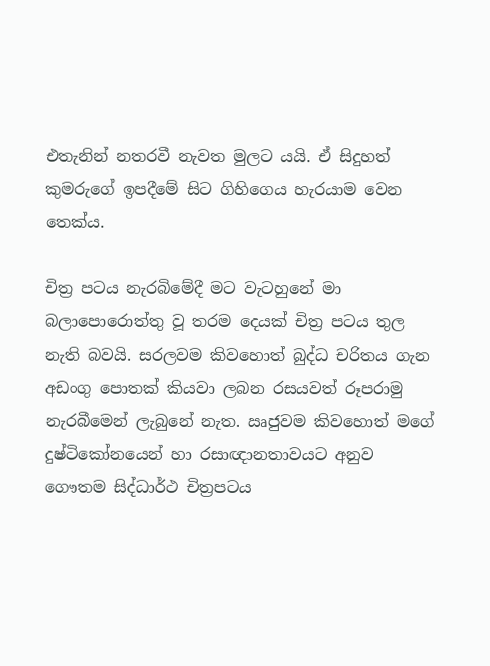එතැනින් නතරවී නැවත මුලට යයි. ඒ සිදුහත් කුමරුගේ ඉපදීමේ සිට ගිහිගෙය හැරයාම වෙන තෙක්ය.

චිත්‍ර පටය නැරබිමේදී මට වැටහුනේ මා බලාපොරොත්තු වූ තරම දෙයක් චිත්‍ර පටය තුල නැති බවයි. සරලවම කිවහොත් බුද්ධ චරිතය ගැන අඩංගු පොතක් කියවා ලබන රසයවත් රූපරාමු නැරබීමෙන් ලැබුනේ නැත. ඍජුවම කිවහොත් මගේ දුෂ්ටිකෝනයෙන් හා රසාඥානතාවයට අනුව ගෞතම සිද්ධාර්ථ චිත්‍රපටය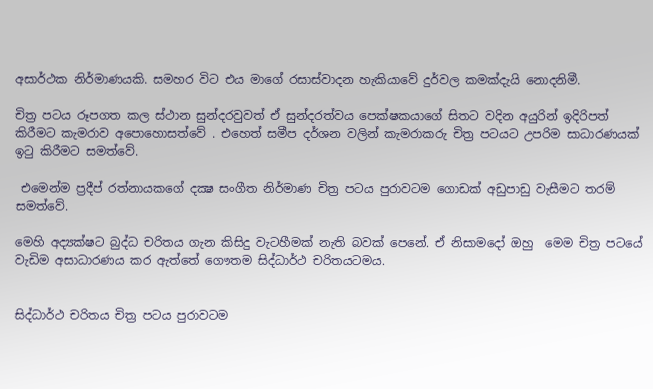අසාර්ථක නිර්මාණයකි. සමහර විට එය මාගේ රසාස්වාදන හැකියාවේ දුර්වල කමක්දැයි නොදනිමී.

චිත්‍ර පටය රූපගත කල ස්ථාන සුන්දරවුවත් ඒ සුන්දරත්වය පෙක්ෂකයාගේ සිතට වදින අයුරින් ඉදිරිපත් කිරීමට කැමරාව අපොහොසත්වේ . එහෙත් සමීප දර්ශන වලින් කැමරාකරු චිත්‍ර පටයට උපරිම සාධාරණයක් ඉටු කිරීමට සමත්වේ.

 එමෙන්ම ප්‍රදීප් රත්නායකගේ දක්‍ෂ සංගීත නිර්මාණ චිත්‍ර පටය පුරාවටම ගොඩක් අඩුපාඩු වැසීමට තරම් සමත්වේ.

මෙහි අද්‍යක්ෂට බුද්ධ චරිතය ගැන කිසිදු වැටහීමක් නැති බවක් පෙනේ. ඒ නිසාමදෝ ඔහු  මෙම චිත්‍ර පටයේ වැඩිම අසාධාරණය කර ඇත්තේ ගෞතම සිද්ධාර්ථ චරිතයටමය.


සිද්ධාර්ථ චරිතය චිත්‍ර පටය පුරාවටම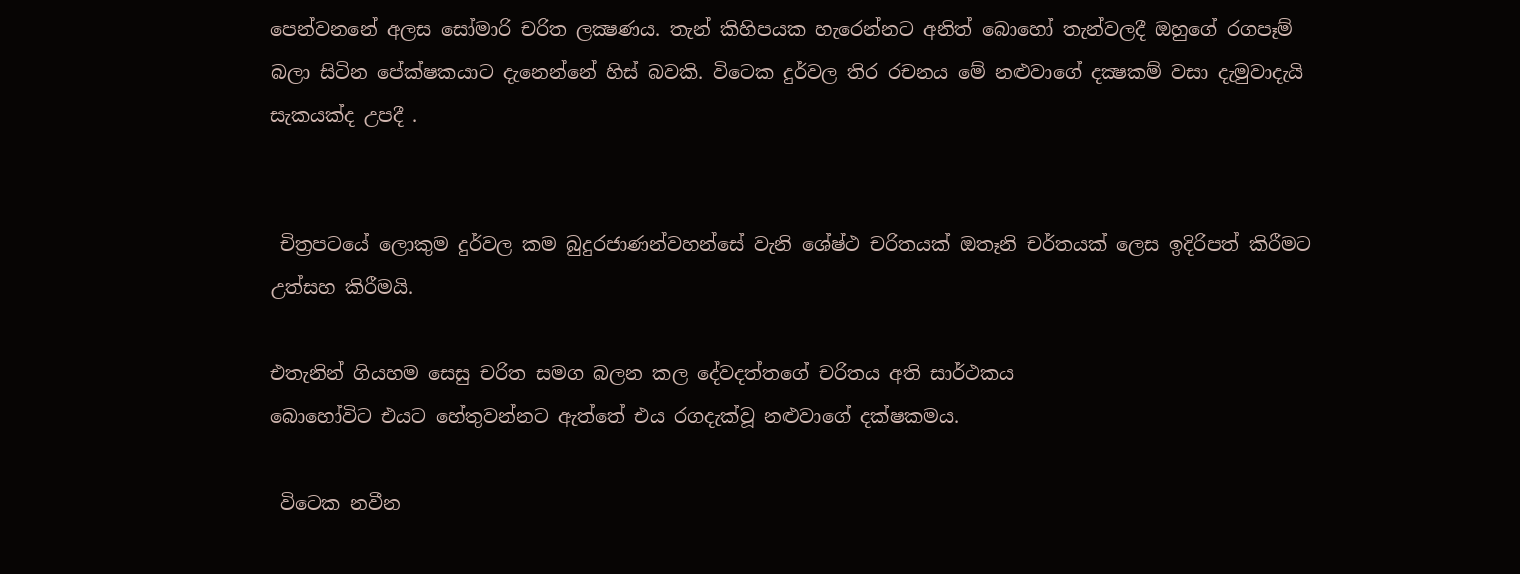පෙන්වනනේ අලස සෝමාරි චරිත ලක්‍ෂණය. තැන් කිහිපයක හැරෙන්නට අනිත් බොහෝ තැන්වලදී ඔහුගේ රගපෑම් බලා සිටින පේක්ෂකයාට දැනෙන්නේ හිස් බවකි. විටෙක දුර්වල තිර රචනය මේ නළුවාගේ දක්‍ෂකම් වසා දැමුවාදැයි සැකයක්ද උපදී .


 චිත්‍රපටයේ ලොකුම දුර්වල කම බුදුරජාණන්වහන්සේ වැනි ශේෂ්ථ චරිතයක් ඔතෑනි චර්තයක් ලෙස ඉදිරිපත් කිරීමට උත්සහ කිරීමයි.

එතැනින් ගියහම සෙසු චරිත සමග බලන කල දේවදත්තගේ චරිතය අති සාර්ථකය
බොහෝවිට එයට හේතුවන්නට ඇත්තේ එය රගදැක්වූ නළුවාගේ දක්ෂකමය.

 විටෙක නවීන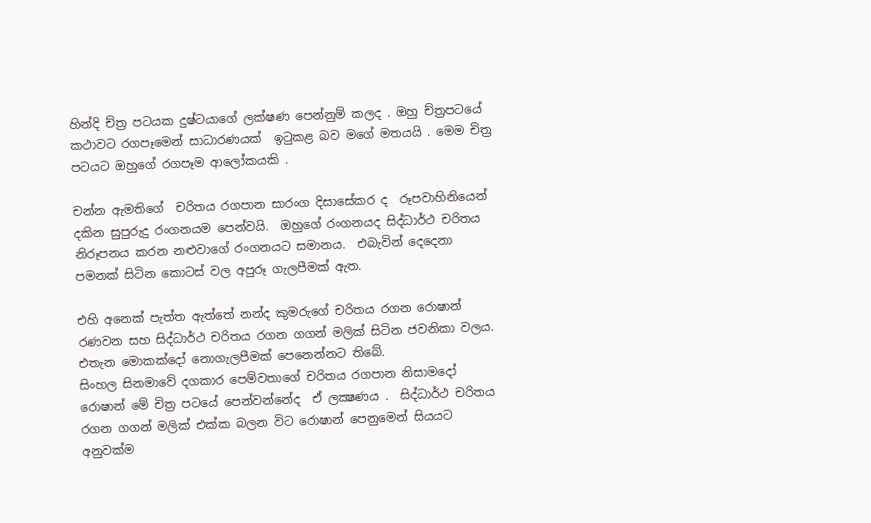හින්දි ච්ත්‍ර පටයක දුෂ්ටයාගේ ලක්ෂණ පෙන්නුම් කලද . ඔහු ච්ත්‍රපටයේ කථාවට රගපෑමෙන් සාධාරණයක්  ඉටුකළ බව මගේ මතයයි . මෙම චිත්‍ර පටයට ඔහුගේ රගපෑම ආලෝකයකි .

චන්න ඇමතිගේ  චරිතය රගපාන සාරංග දිසාසේකර ද  රූපවාහිනියෙන් දකින සුපුරුදු රංගනයම පෙන්වයි.  ඔහුගේ රංගනයද සිද්ධාර්ථ චරිතය නිරූපනය කරන නළුවාගේ රංගනයට සමානය.  එබැවින් දෙදෙනා පමනක් සිටින කොටස් වල අපුරූ ගැලපීමක් ඇත.

එහි අනෙක් පැත්ත ඇත්තේ නන්ද කුමරුගේ චරිතය රගන රොෂාන් රණවන සහ සිද්ධාර්ථ චරිතය රගන ගගන් මලික් සිටින ජවනිකා වලය.  එතැන මොකක්දෝ නොගැලපීමක් පෙනෙන්නට තිබේ.
සිංහල සිනමාවේ දගකාර පෙම්වතාගේ චරිතය රගපාන නිසාමදෝ රොෂාන් මේ චිත්‍ර පටයේ පෙන්වන්නේද  ඒ ලක්‍ෂණය .  සිද්ධාර්ථ චරිතය රගන ගගන් මලික් එක්ක බලන විට රොෂාන් පෙනුමෙන් සියයට අනුවක්ම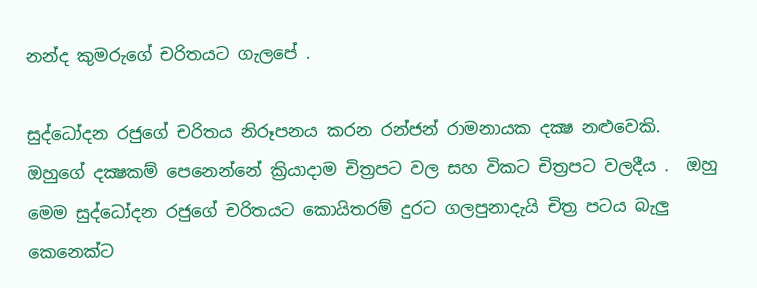නන්ද කුමරුගේ චරිතයට ගැලපේ .

සුද්ධෝදන රජුගේ චරිතය නිරූපනය කරන රන්ජන් රාමනායක දක්‍ෂ නළුවෙකි.  ඔහුගේ දක්‍ෂකම් පෙනෙන්නේ ක්‍රියාදාම චිත්‍රපට වල සහ විකට චිත්‍රපට වලදීය .  ඔහු මෙම සුද්ධෝදන රජුගේ චරිතයට කොයිතරම් දුරට ගලපුනාදැයි චිත්‍ර පටය බැලු කෙනෙක්ට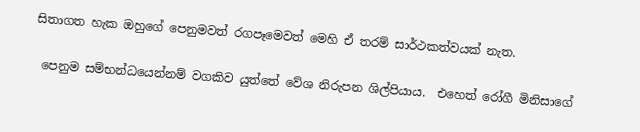සිතාගත හැක ඔහුගේ පෙනුමවත් රගපෑමෙවත් මෙහි ඒ තරම් සාර්ථකත්වයක් නැත.

 පෙනුම සම්භන්ධයෙන්නම් වගකිව යුත්තේ වේශ නිරුපන ශිල්පියාය.  එහෙත් රෝගී මිනිසාගේ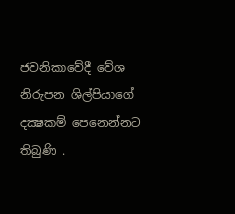ජවනිකාවේදී වේශ නිරුපන ශිල්පියාගේ දක්‍ෂකම් පෙනෙන්නට තිබුණි .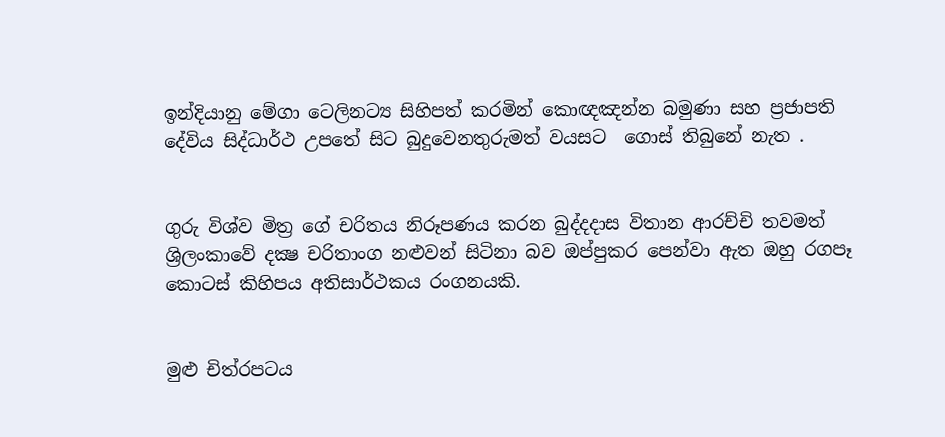ඉන්දියානු මේගා ටෙලිනට්‍ය සිහිපත් කරමින් කොඥඤන්න බමුණා සහ ප්‍රජාපති දේවිය සිද්ධාර්ථ උපතේ සිට බුදුවෙනතුරුමත් වයසට  ගොස් තිබුනේ නැත .


ගුරු විශ්ව මිත්‍ර ගේ චරිතය නිරූපණය කරන බුද්දදාස විතාන ආරච්චි තවමත් ශ්‍රිලංකාවේ දක්‍ෂ චරිතාංග නළුවන් සිටිනා බව ඔප්පුකර පෙන්වා ඇත ඔහු රගපෑ කොටස් කිහිපය අතිසාර්ථකය රංගනයකි.


මුළු චිත්රපටය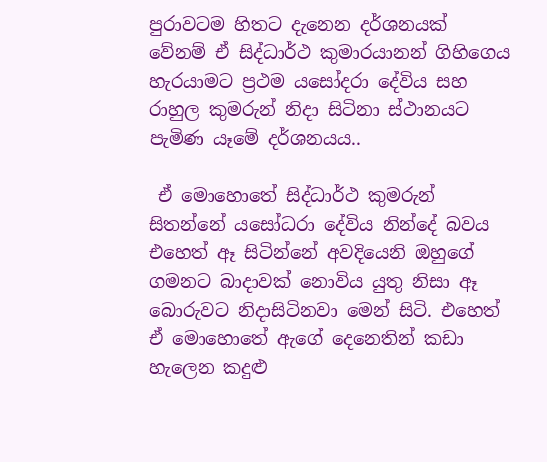පුරාවටම හිතට දැනෙන දර්ශනයක් වේනම් ඒ සිද්ධාර්ථ කුමාරයානන් ගිහිගෙය හැරයාමට ප්‍රථම යසෝදරා දේවිය සහ රාහුල කුමරුන් නිදා සිටිනා ස්ථානයට පැමිණ යෑමේ දර්ශනයය..

 ඒ මොහොතේ සිද්ධාර්ථ කුමරුන් සිතන්නේ යසෝධරා දේවිය නින්දේ බවය එහෙත් ඈ සිටින්නේ අවදියෙනි ඔහුගේ ගමනට බාදාවක් නොවිය යුතු නිසා ඈ බොරුවට නිදාසිටිනවා මෙන් සිටි. එහෙත් ඒ මොහොතේ ඇගේ දෙනෙතින් කඩා හැලෙන කදුළු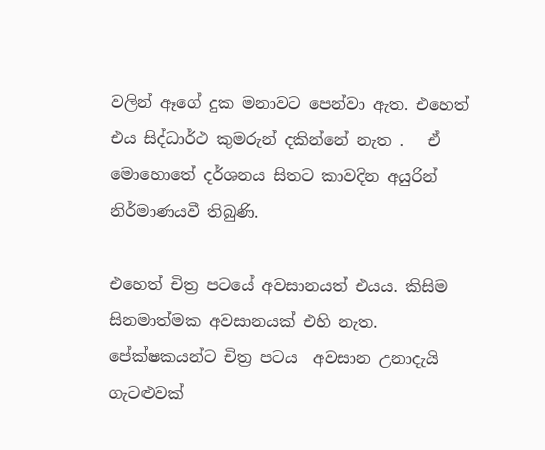වලින් ඈගේ දුක මනාවට පෙන්වා ඇත. එහෙත් එය සිද්ධාර්ථ කුමරුන් දකින්නේ නැත .   ඒ මොහොතේ දර්ශනය සිතට කාවදින අයුරින් නිර්මාණයවී තිබුණි.

එහෙත් චිත්‍ර පටයේ අවසානයත් එයය. කිසිම සිනමාත්මක අවසානයක් එහි නැත. පේක්ෂකයන්ට චිත්‍ර පටය  අවසාන උනාදැයි ගැටළුවක්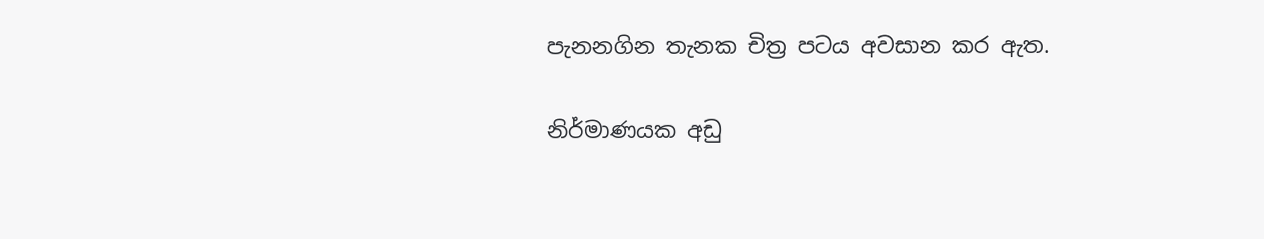පැනනගින තැනක චිත්‍ර පටය අවසාන කර ඇත.

නිර්මාණයක අඩු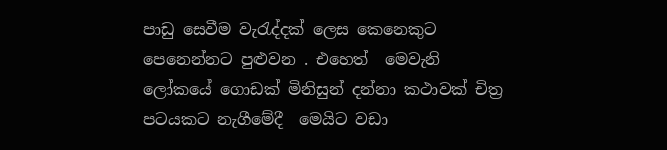පාඩු සෙවීම වැරැද්දක් ලෙස කෙනෙකුට පෙනෙන්නට පුළුවන . එහෙත්  මෙවැනි ලෝකයේ ගොඩක් මිනිසුන් දන්නා කථාවක් චිත්‍ර පටයකට නැගීමේදී  මෙයිට වඩා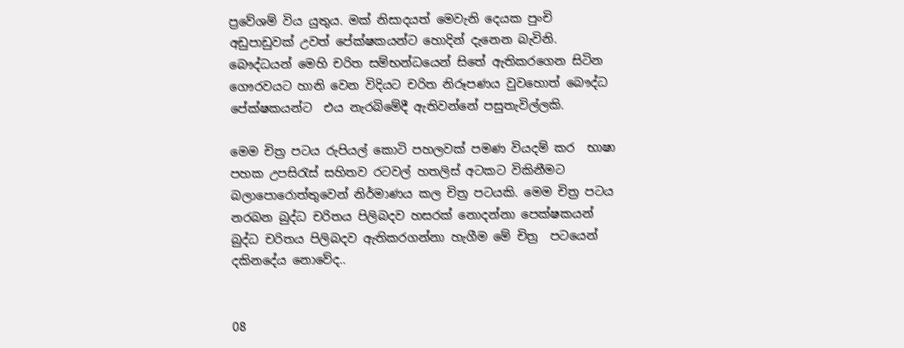ප්‍රවේශම් විය යුතුය. මක් නිසාදයත් මෙවැනි දෙයක පුංචි අඩුපාඩුවක් උවත් පේක්ෂකයන්ට හොදින් දැනෙන බැවිනි.  බෞද්ධයන් මෙහි චරිත සම්භන්ධයෙන් සිතේ ඇතිකරගෙන සිටින ගෞරවයට හානි වෙන විදියට චරිත නිරූපණය වුවහොත් බෞද්ධ පේක්ෂකයන්ට  එය නැරබිමේදී ඇතිවන්නේ පසුතැවිල්ලකි.

මෙම චිත්‍ර පටය රුපියල් කොටි පහලවක් පමණ වියදම් කර  භාෂා පහක උපසිරැස් සහිතව රටවල් හතලිස් අටකට විකිනීමට බලාපොරොත්තුවෙන් නිර්මාණය කල චිත්‍ර පටයකි. මෙම චිත්‍ර පටය නරබන බුද්ධ චරිතය පිලිබදව හසරක් නොදන්නා පෙක්ෂකයන්  බුද්ධ චරිතය පිලිබදව ඇතිකරගන්නා හැගීම මේ චිත්‍ර  පටයෙන් දකිනදේය නොවේද..


08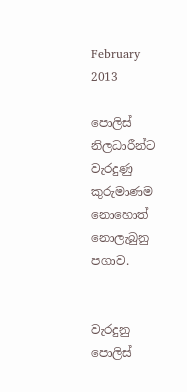February 2013

පොලිස් නිලධාරීන්ට වැරදුණු කුරුමාණම නොහොත් නොලැබුනු පගාව.


වැරදුනු පොලිස්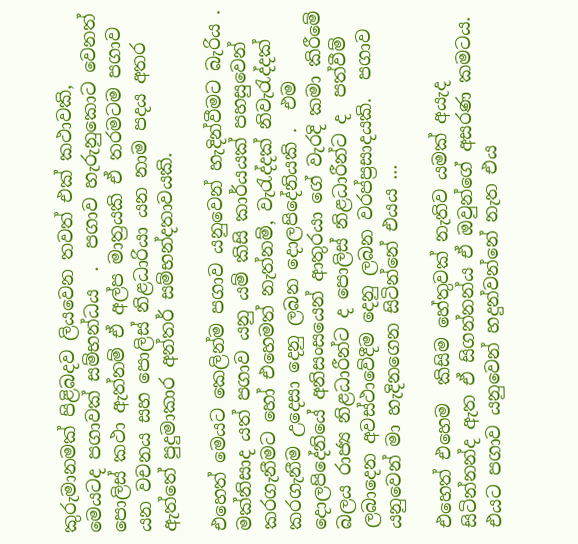කුරුමානමක් පිළිබදව ලියවෙන තවත් එක් කථාවකි,  මෙයටද පගාවක් සම්භන්ධය  .  පගාව හැරුනුකොට වෙනත් පොලිස් කථා ඇත්නම් ඒ අල්ප මාත්‍රයකි ඒ තරමටම පගාව යන වචනය සහ පොලිස් නිළධාරියා යන නාම පදය අතර ඇත්තේ පුදුමාකාර අන්තර් සම්භන්දතාවයකි.

එහෙත් මෙයට කෙලින්ම පගාව යනුවෙන් හැදින්වීමට බැරිය . මක්නිසාද යත් පගාව යනු යම් කිසි කාර්යයක් පහසුවෙන් කරගැනීමට හෝ එහෙමත් නැත්නම්, වැරැද්දක් නිවැරැද්දක් කරගැනීම උදෙසා දෙනු ලබන දොලපිදේනියකි .  එම දොලපිදේනියේ අනිසංසයෙන් ආතුරයා ගේ වැරදි කමා කිරීමේ බලය රාජ්‍ය නිළධාරීන්ට ද පොලිස් නිළධාරීන්ට ද  පත්වීම් ලබාදෙන අවස්ථාවේදීම දෙනු ලබන වරප්ප්‍රසාදයකි.  පගාව යනුවෙන් මා හැදිනගෙන සිටින්නේ එයය ...

එහෙත් එහෙම  කිසිම හේතුවක් නැතිව යමක් අයැද සිටින්නන්ද ඇත ඒ සිගන්නන්ය ඒ ඔවුන්ගේ අසරණ කමටය. එයට පගාව යනුවෙන් හදුන්වන්නේ නැත එය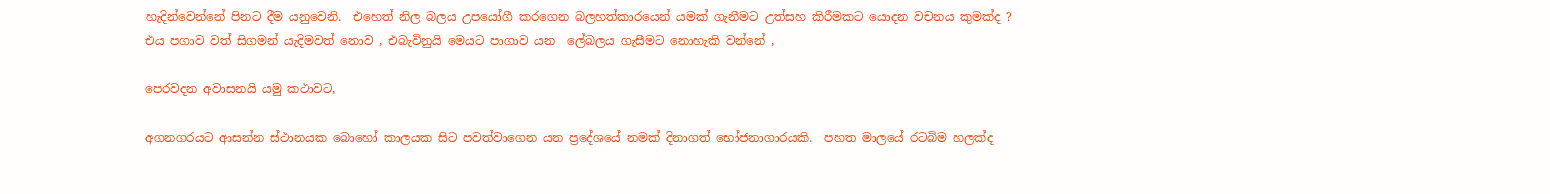හැදින්වෙන්නේ පිනට දීම යනුවෙනි.  එහෙත් නිල බලය උපයෝගී කරගෙන බලහත්කාරයෙන් යමක් ගැනීමට උත්සහ කිරීමකට යොදන වචනය කුමක්ද ? එය පගාව වත් සිගමන් යැදිමවත් නොව , එබැවිනුයි මෙයට පාගාව යන  ලේබලය ගැසීමට නොහැකි වන්නේ ,

පෙරවදන අවාසනයි යමු කථාවට,

අගනගරයට ආසන්න ස්ථානයක බොහෝ කාලයක සිට පවත්වාගෙන යන ප්‍රදේශයේ නමක් දිනාගත් භෝජනාගාරයකි.  පහත මාලයේ රටබිම හලක්ද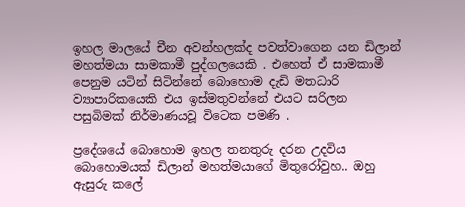ඉහල මාලයේ චීන අවන්හලක්ද පවත්වාගෙන යන ඩිලාන් මහත්මයා සාමකාමී පුද්ගලයෙකි . එහෙත් ඒ සාමකාමී පෙනුම යටින් සිටින්නේ බොහොම දැඩි මතධාරි ව්‍යාපාරිකයෙකි එය ඉස්මතුවන්නේ එයට සරිලන පසුබිමක් නිර්මාණයවූ විටෙක පමණි .

ප්‍රදේශයේ බොහොම ඉහල තනතුරු දරන උදවිය බොහොමයක් ඩිලාන් මහත්මයාගේ මිතුරෝවුහ.. ඔහු ඇසුරු කලේ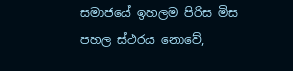සමාජයේ ඉහලම පිරිස මිස පහල ස්ථරය නොවේ,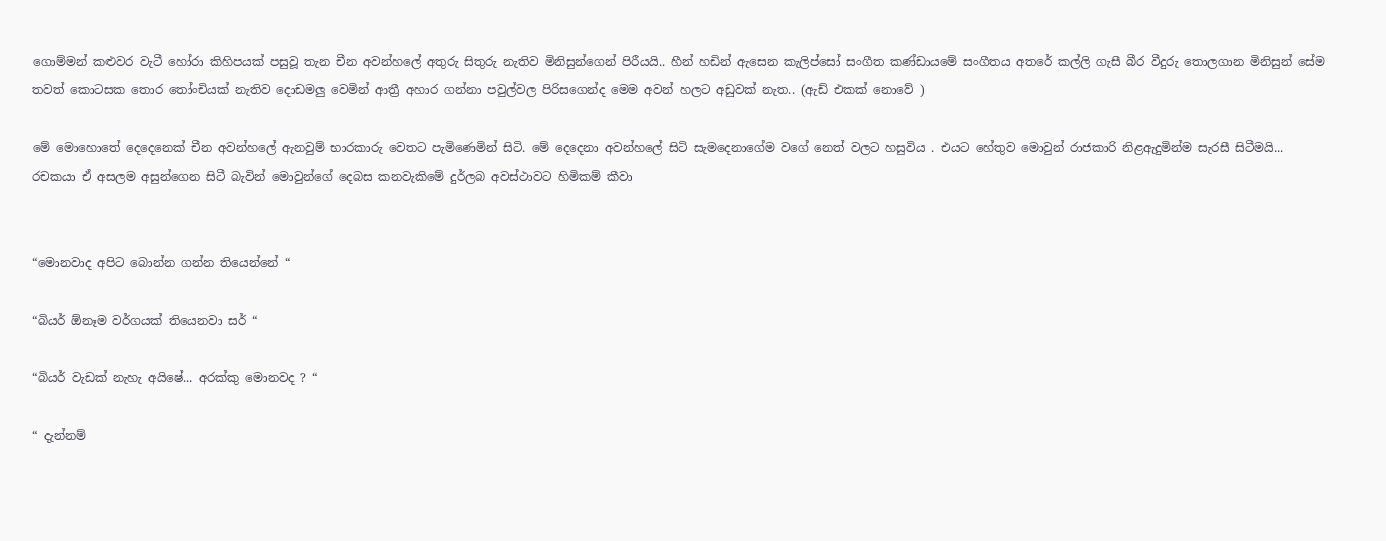ගොම්මන් කළුවර වැටී හෝරා කිහිපයක් පසුවූ තැන චීන අවන්හලේ අතුරු සිතුරු නැතිව මිනිසුන්ගෙන් පිරීයයි.. හීන් හඩින් ඇසෙන කැලිප්සෝ සංගීත කණ්ඩායමේ සංගීතය අතරේ කල්ලි ගැසී බීර වීදුරු තොලගාන මිනිසුන් සේම තවත් කොටසක තොර තෝංචියක් නැතිව දොඩමලු වෙමින් ආත්‍රී අහාර ගන්නා පවුල්වල පිරිසගෙන්ද මෙම අවන් හලට අඩුවක් නැත.. (ඇඩ් එකක් නොවේ )

මේ මොහොතේ දෙදෙනෙක් චීන අවන්හලේ ඇනවුම් භාරකාරු වෙතට පැමිණෙමින් සිටි. මේ දෙදෙනා අවන්හලේ සිටි සැමදෙනාගේම වගේ නෙත් වලට හසුවිය . එයට හේතුව මොවුන් රාජකාරි නිළඇදුමින්ම සැරසී සිටීමයි... රචකයා ඒ අසලම අසුන්ගෙන සිටී බැවින් මොවුන්ගේ දෙබස කනවැකිමේ දුර්ලබ අවස්ථාවට හිමිකම් කීවා


“මොනවාද අපිට බොන්න ගන්න තියෙන්නේ “

“බියර් ඕනෑම වර්ගයක් තියෙනවා සර් “

“බියර් වැඩක් නැහැ අයිෂේ... අරක්කු මොනවද ? “

“ දැන්නම්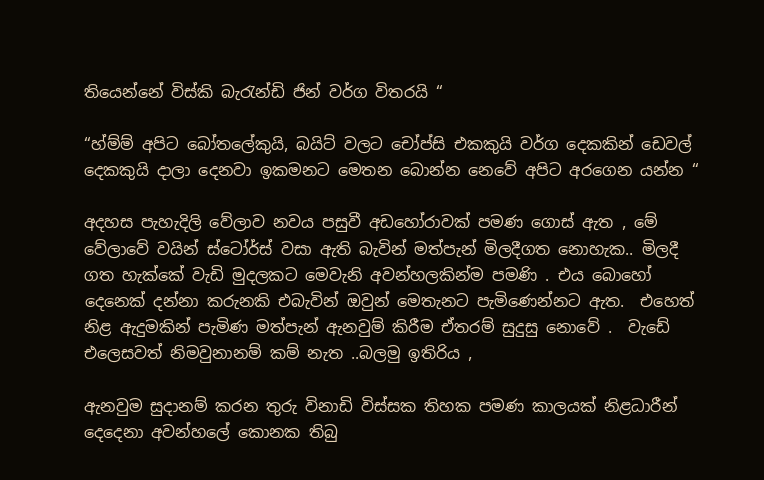තියෙන්නේ විස්කි බැරැන්ඩි ජින් වර්ග විතරයි “

“හ්ම්ම් අපිට බෝතලේකුයි, බයිට් වලට චෝප්සි එකකුයි වර්ග දෙකකින් ඩෙවල් දෙකකුයි දාලා දෙනවා ඉකමනට මෙතන බොන්න නෙවේ අපිට අරගෙන යන්න “

අදහස පැහැදිලි වේලාව නවය පසුවී අඩහෝරාවක් පමණ ගොස් ඇත , මේ වේලාවේ වයින් ස්ටෝර්ස් වසා ඇති බැවින් මත්පැන් මිලදීගත නොහැක.. මිලදී ගත හැක්කේ වැඩි මුදලකට මෙවැනි අවන්හලකින්ම පමණි . එය බොහෝ දෙනෙක් දන්නා කරුනකි එබැවින් ඔවුන් මෙතැනට පැමිණෙන්නට ඇත.  එහෙත් නිළ ඇදුමකින් පැමිණ මත්පැන් ඇනවුම් කිරීම ඒතරම් සුදුසු නොවේ .  වැඩේ එලෙසවත් නිමවුනානම් කම් නැත ..බලමු ඉතිරිය ,

ඇනවුම සුදානම් කරන තුරු විනාඩි විස්සක තිහක පමණ කාලයක් නිළධාරීන් දෙදෙනා අවන්හලේ කොනක තිබු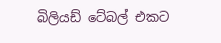බිලියඩ් ටේබල් එකට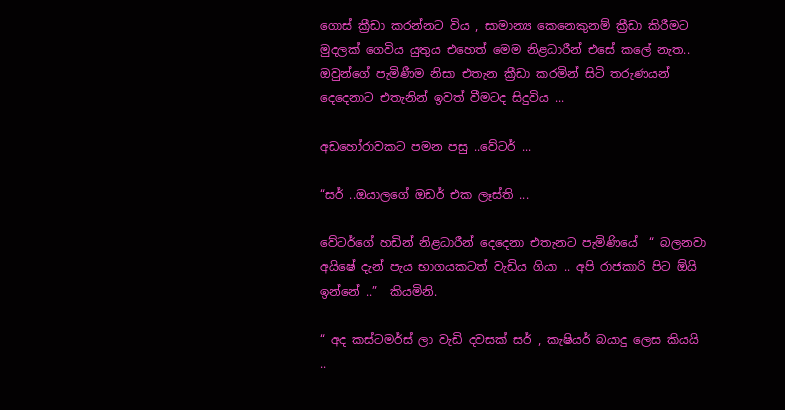ගොස් ක්‍රීඩා කරන්නට විය , සාමාන්‍ය කෙනෙකුනම් ක්‍රීඩා කිරීමට මුදලක් ගෙවිය යුතුය එහෙත් මෙම නිළධාරීන් එසේ කලේ නැත.. ඔවුන්ගේ පැමිණීම නිසා එතැන ක්‍රීඩා කරමින් සිටි තරුණයන් දෙදෙනාට එතැනින් ඉවත් වීමටද සිදුවිය ...

අඩහෝරාවකට පමන පසු ..වේටර් ...

“සර් ..ඔයාලගේ ඔඩර් එක ලෑස්ති ...

වේටර්ගේ හඩින් නිළධාරීන් දෙදෙනා එතැනට පැමිණියේ  “ බලනවා අයිෂේ දැන් පැය භාගයකටත් වැඩිය ගියා .. අපි රාජකාරි පිට ඕයි ඉන්නේ ..”  කියමිනි.

“ අද කස්ටමර්ස් ලා වැඩි දවසක් සර් , කැෂියර් බයාදු ලෙස කියයි ..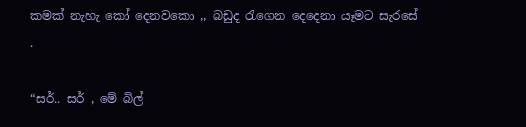කමක් නැහැ කෝ දෙනවකො ,, බඩුද රැගෙන දෙදෙනා යෑමට සැරසේ .

“සර්.. සර් , මේ බිල්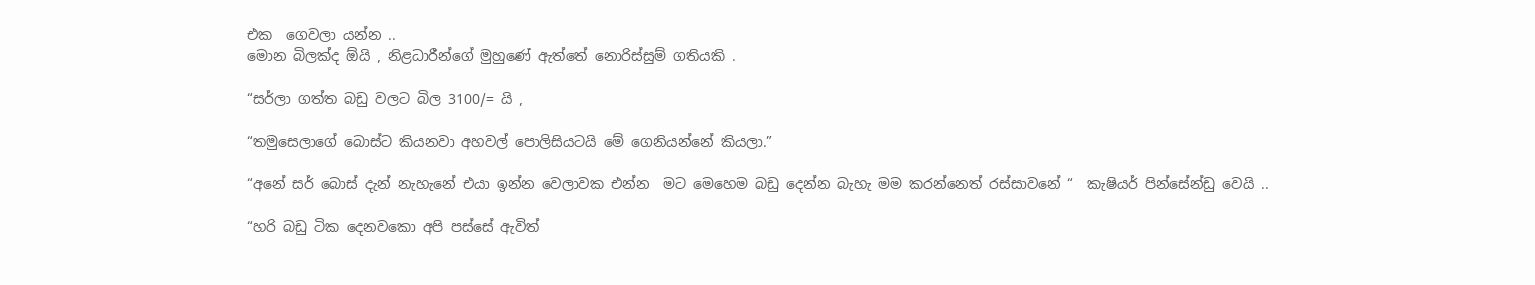එක  ගෙවලා යන්න ..
මොන බිලක්ද ඕයි , නිළධාරීන්ගේ මුහුණේ ඇත්තේ නොරිස්සුම් ගතියකි .

“සර්ලා ගත්ත බඩු වලට බිල 3100/= යි ,

“තමුසෙලාගේ බොස්ට කියනවා අහවල් පොලිසියටයි මේ ගෙනියන්නේ කියලා.”

“අනේ සර් බොස් දැන් නැහැනේ එයා ඉන්න වෙලාවක එන්න  මට මෙහෙම බඩු දෙන්න බැහැ මම කරන්නෙත් රස්සාවනේ “  කැෂියර් පින්සේන්ඩු වෙයි ..

“හරි බඩු ටික දෙනවකො අපි පස්සේ ඇවිත්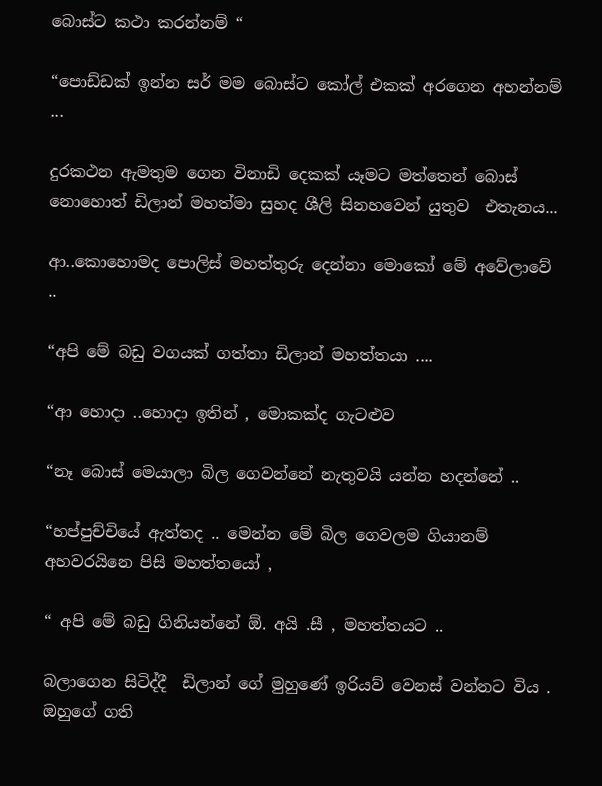බොස්ට කථා කරන්නම් “

“පොඩ්ඩක් ඉන්න සර් මම බොස්ට කෝල් එකක් අරගෙන අහන්නම් ...

දුරකථන ඇමතුම ගෙන විනාඩි දෙකක් යෑමට මත්තෙන් බොස් නොහොත් ඩිලාන් මහත්මා සුහද ශීලි සිනහවෙන් යුතුව  එතැනය...

ආ..කොහොමද පොලිස් මහත්තුරු දෙන්නා මොකෝ මේ අවේලාවේ ..

“අපි මේ බඩු වගයක් ගත්තා ඩිලාන් මහත්තයා ....

“ආ හොදා ..හොදා ඉතින් , මොකක්ද ගැටළුව

“නෑ බොස් මෙයාලා බිල ගෙවන්නේ නැතුවයි යන්න හදන්නේ ..

“හප්පුච්චියේ ඇත්තද .. මෙන්න මේ බිල ගෙවලම ගියානම් අහවරයිනෙ පිසි මහත්තයෝ ,

“ අපි මේ බඩු ගිනියන්නේ ඕ. අයි .සී , මහත්තයට ..

බලාගෙන සිටිද්දී  ඩිලාන් ගේ මුහුණේ ඉරියව් වෙනස් වන්නට විය . ඔහුගේ ගති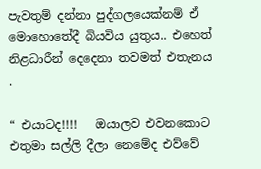පැවතුම් දන්නා පුද්ගලයෙක්නම් ඒ මොහොතේදී බියවිය යුතුය.. එහෙත් නිළධාරීන් දෙදෙනා තවමත් එතැනය .

“ එයාටද!!!!   ඔයාලව එවනකොට එතුමා සල්ලි දීලා නෙමේද එව්වේ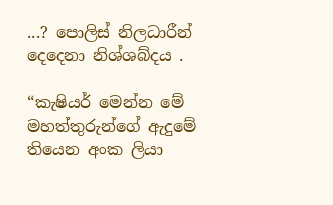...? පොලිස් නිලධාරීන් දෙදෙනා නිශ්ශබ්දය .

“කැෂියර් මෙන්න මේ මහත්තුරුන්ගේ ඇදුමේ තියෙන අංක ලියා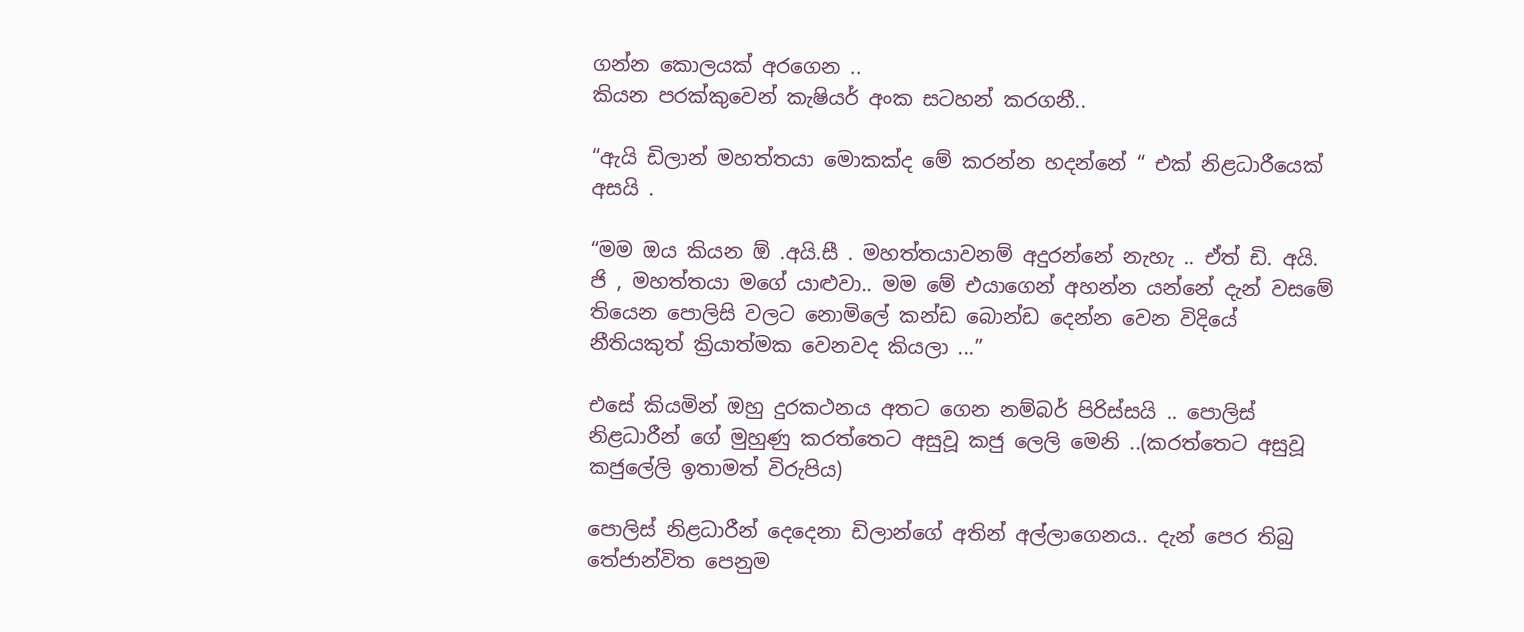ගන්න කොලයක් අරගෙන ..
කියන පරක්කුවෙන් කැෂියර් අංක සටහන් කරගනී..

“ඇයි ඩිලාන් මහත්තයා මොකක්ද මේ කරන්න හදන්නේ “ එක් නිළධාරීයෙක් අසයි .

“මම ඔය කියන ඕ .අයි.සී . මහත්තයාවනම් අදුරන්නේ නැහැ .. ඒත් ඩි. අයි. ජි , මහත්තයා මගේ යාළුවා.. මම මේ එයාගෙන් අහන්න යන්නේ දැන් වසමේ තියෙන පොලිසි වලට නොමිලේ කන්ඩ බොන්ඩ දෙන්න වෙන විදියේ නීතියකුත් ක්‍රියාත්මක වෙනවද කියලා ...”

එසේ කියමින් ඔහු දුරකථනය අතට ගෙන නම්බර් පිරිස්සයි .. පොලිස් නිළධාරීන් ගේ මුහුණු කරත්තෙට අසුවූ කජු ලෙලි මෙනි ..(කරත්තෙට අසුවූ කජුලේලි ඉතාමත් විරුපිය)

පොලිස් නිළධාරීන් දෙදෙනා ඩිලාන්ගේ අතින් අල්ලාගෙනය.. දැන් පෙර තිබු තේජාන්විත පෙනුම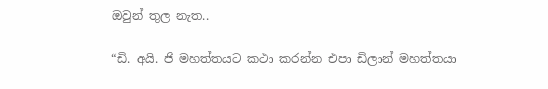ඔවුන් තුල නැත..

“ඩි. අයි. ජි මහත්තයට කථා කරන්න එපා ඩිලාන් මහත්තයා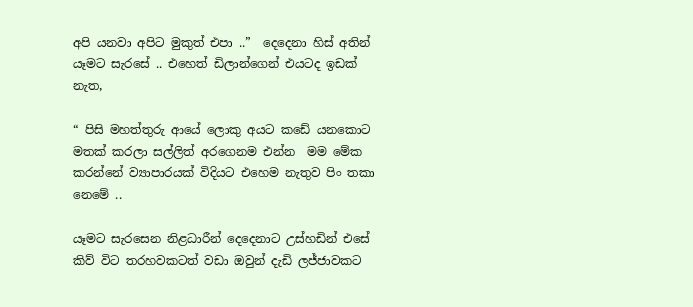අපි යනවා අපිට මුකුත් එපා ..”  දෙදෙනා හිස් අතින් යෑමට සැරසේ .. එහෙත් ඩිලාන්ගෙන් එයටද ඉඩක් නැත,

“ පිසි මහත්තුරු ආයේ ලොකු අයට කඩේ යනකොට මතක් කරලා සල්ලිත් අරගෙනම එන්න  මම මේක කරන්නේ ව්‍යාපාරයක් විදියට එහෙම නැතුව පිං තකා නෙමේ ..

යෑමට සැරසෙන නිළධාරීන් දෙදෙනාට උස්හඩින් එසේ කිව් විට තරහවකටත් වඩා ඔවුන් දැඩි ලජ්ජාවකට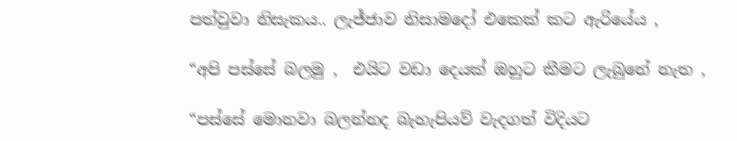පත්වුවා නිසැකය.. ලැජ්ජාව නිසාමදෝ එකෙක් කට ඇරියේය ,

“අපි පස්සේ බලමු ,  එයිට වඩා දෙයක් ඔහුට කීමට ලැබුනේ නැත ,

“පස්සේ මොනවා බලන්නද බැහැපියව් වැදගත් විදියට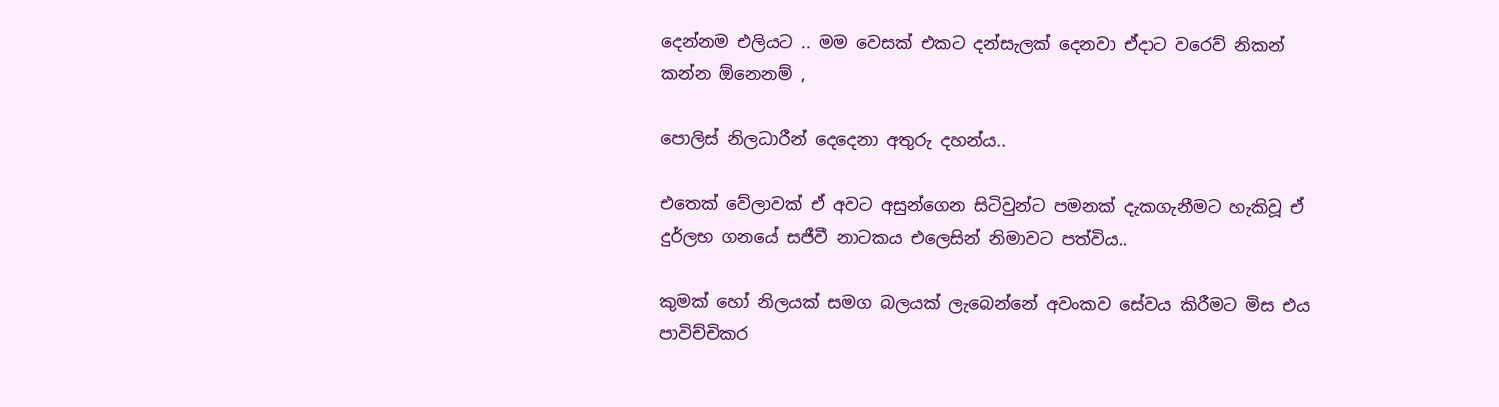දෙන්නම එලියට .. මම වෙසක් එකට දන්සැලක් දෙනවා ඒදාට වරෙව් නිකන් කන්න ඕනෙනම් ,

පොලිස් නිලධාරීන් දෙදෙනා අතුරු දහන්ය..

එතෙක් වේලාවක් ඒ අවට අසුන්ගෙන සිටිවුන්ට පමනක් දැකගැනීමට හැකිවූ ඒ දුර්ලභ ගනයේ සජීවී නාටකය එලෙසින් නිමාවට පත්විය..

කුමක් හෝ නිලයක් සමග බලයක් ලැබෙන්නේ අවංකව සේවය කිරීමට මිස එය පාවිච්චිකර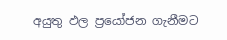අයුතු ඵල ප්‍රයෝජන ගැනීමට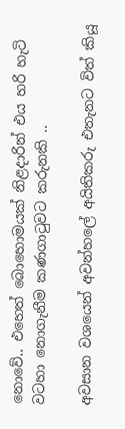නොවේ.. එහෙත් බොහොමයක් නිළදාරින් එය හරි හැටි වටහා නොගැනීම කණගාටුවට කරුනකි ..

අවසාන වශයෙන් අවන්හලේ අයිතිකරු එතැනට විත් කියූ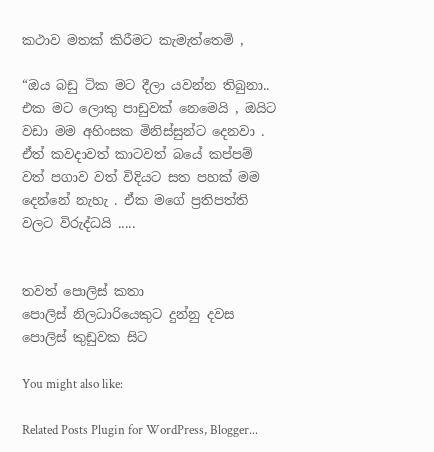කථාව මතක් කිරීමට කැමැත්තෙමි ,

“ඔය බඩු ටික මට දීලා යවන්න තිබුනා.. එක මට ලොකු පාඩුවක් නෙමෙයි , ඔයිට වඩා මම අහිංසක මිනිස්සුන්ට දෙනවා . ඒත් කවදාවත් කාටවත් බයේ කප්පම් වත් පගාව වත් විදියට සත පහක් මම දෙන්නේ නැහැ . ඒක මගේ ප්‍රතිපත්ති වලට විරුද්ධයි .....


තවත් පොලිස් කතා
පොලිස් නිලධාරියෙකුට දුන්නු දවස
පොලිස් කුඩුවක සිට

You might also like:

Related Posts Plugin for WordPress, Blogger...